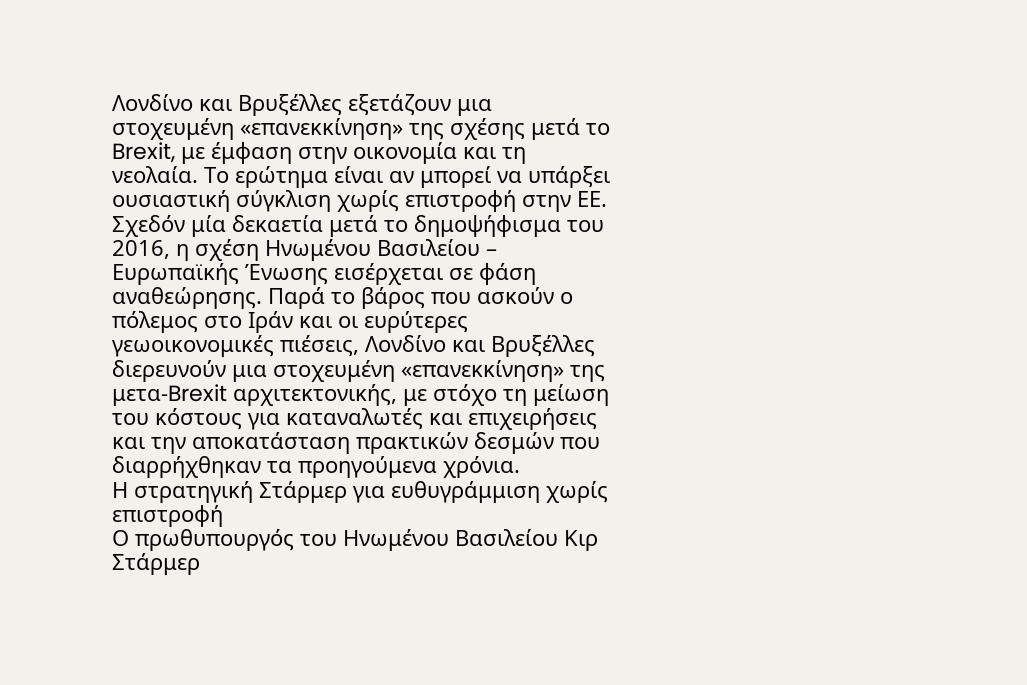Λονδίνο και Βρυξέλλες εξετάζουν μια στοχευμένη «επανεκκίνηση» της σχέσης μετά το Brexit, με έμφαση στην οικονομία και τη νεολαία. Το ερώτημα είναι αν μπορεί να υπάρξει ουσιαστική σύγκλιση χωρίς επιστροφή στην ΕΕ.
Σχεδόν μία δεκαετία μετά το δημοψήφισμα του 2016, η σχέση Ηνωμένου Βασιλείου – Ευρωπαϊκής Ένωσης εισέρχεται σε φάση αναθεώρησης. Παρά το βάρος που ασκούν ο πόλεμος στο Ιράν και οι ευρύτερες γεωοικονομικές πιέσεις, Λονδίνο και Βρυξέλλες διερευνούν μια στοχευμένη «επανεκκίνηση» της μετα-Brexit αρχιτεκτονικής, με στόχο τη μείωση του κόστους για καταναλωτές και επιχειρήσεις και την αποκατάσταση πρακτικών δεσμών που διαρρήχθηκαν τα προηγούμενα χρόνια.
Η στρατηγική Στάρμερ για ευθυγράμμιση χωρίς επιστροφή
Ο πρωθυπουργός του Ηνωμένου Βασιλείου Κιρ Στάρμερ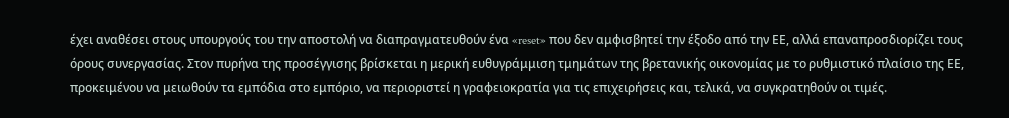έχει αναθέσει στους υπουργούς του την αποστολή να διαπραγματευθούν ένα «reset» που δεν αμφισβητεί την έξοδο από την ΕΕ, αλλά επαναπροσδιορίζει τους όρους συνεργασίας. Στον πυρήνα της προσέγγισης βρίσκεται η μερική ευθυγράμμιση τμημάτων της βρετανικής οικονομίας με το ρυθμιστικό πλαίσιο της ΕΕ, προκειμένου να μειωθούν τα εμπόδια στο εμπόριο, να περιοριστεί η γραφειοκρατία για τις επιχειρήσεις και, τελικά, να συγκρατηθούν οι τιμές.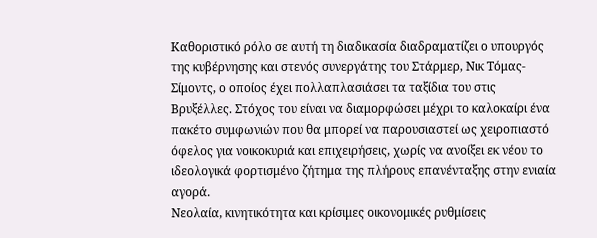Καθοριστικό ρόλο σε αυτή τη διαδικασία διαδραματίζει ο υπουργός της κυβέρνησης και στενός συνεργάτης του Στάρμερ, Νικ Τόμας-Σίμοντς, ο οποίος έχει πολλαπλασιάσει τα ταξίδια του στις Βρυξέλλες. Στόχος του είναι να διαμορφώσει μέχρι το καλοκαίρι ένα πακέτο συμφωνιών που θα μπορεί να παρουσιαστεί ως χειροπιαστό όφελος για νοικοκυριά και επιχειρήσεις, χωρίς να ανοίξει εκ νέου το ιδεολογικά φορτισμένο ζήτημα της πλήρους επανένταξης στην ενιαία αγορά.
Νεολαία, κινητικότητα και κρίσιμες οικονομικές ρυθμίσεις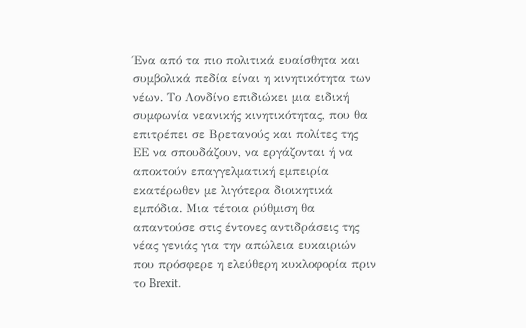Ένα από τα πιο πολιτικά ευαίσθητα και συμβολικά πεδία είναι η κινητικότητα των νέων. Το Λονδίνο επιδιώκει μια ειδική συμφωνία νεανικής κινητικότητας, που θα επιτρέπει σε Βρετανούς και πολίτες της ΕΕ να σπουδάζουν, να εργάζονται ή να αποκτούν επαγγελματική εμπειρία εκατέρωθεν με λιγότερα διοικητικά εμπόδια. Μια τέτοια ρύθμιση θα απαντούσε στις έντονες αντιδράσεις της νέας γενιάς για την απώλεια ευκαιριών που πρόσφερε η ελεύθερη κυκλοφορία πριν το Brexit.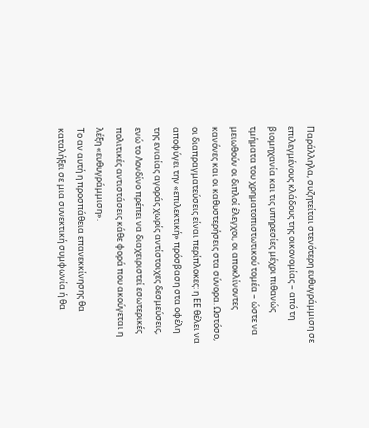Παράλληλα, συζητείται στενότερη ευθυγράμμιση σε επιλεγμένους κλάδους της οικονομίας – από τη βιομηχανία και τις υπηρεσίες μέχρι πιθανώς τμήματα του χρηματοπιστωτικού τομέα – ώστε να μειωθούν οι διπλοί έλεγχοι, οι αποκλίνοντες κανόνες και οι καθυστερήσεις στα σύνορα. Ωστόσο, οι διαπραγματεύσεις είναι περίπλοκες: η ΕΕ θέλει να αποφύγει την «επιλεκτική» πρόσβαση στα οφέλη της ενιαίας αγοράς χωρίς αντίστοιχες δεσμεύσεις, ενώ το Λονδίνο πρέπει να διαχειριστεί εσωτερικές πολιτικές αντιστάσεις κάθε φορά που ακούγεται η λέξη «ευθυγράμμιση».
Το αν αυτή η προσπάθεια επανεκκίνησης θα καταλήξει σε μια συνεκτική συμφωνία ή θα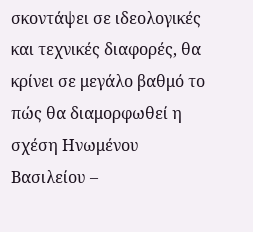σκοντάψει σε ιδεολογικές και τεχνικές διαφορές, θα κρίνει σε μεγάλο βαθμό το πώς θα διαμορφωθεί η σχέση Ηνωμένου Βασιλείου –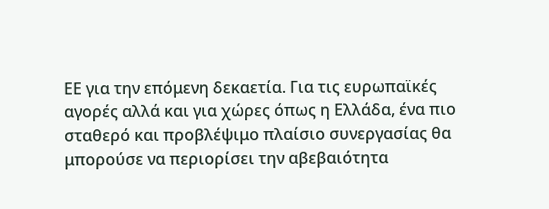ΕΕ για την επόμενη δεκαετία. Για τις ευρωπαϊκές αγορές αλλά και για χώρες όπως η Ελλάδα, ένα πιο σταθερό και προβλέψιμο πλαίσιο συνεργασίας θα μπορούσε να περιορίσει την αβεβαιότητα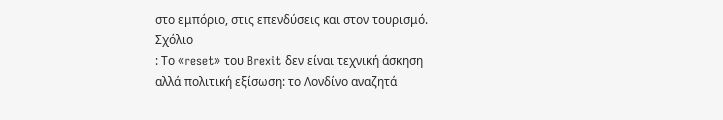στο εμπόριο, στις επενδύσεις και στον τουρισμό.
Σχόλιο
: Το «reset» του Brexit δεν είναι τεχνική άσκηση αλλά πολιτική εξίσωση: το Λονδίνο αναζητά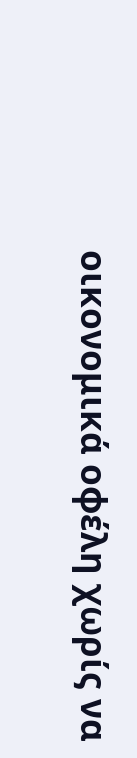οικονομικά οφέλη χωρίς να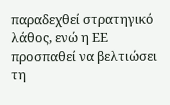παραδεχθεί στρατηγικό λάθος, ενώ η ΕΕ προσπαθεί να βελτιώσει τη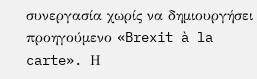συνεργασία χωρίς να δημιουργήσει προηγούμενο «Brexit à la carte». Η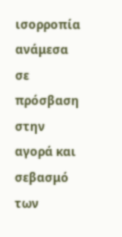ισορροπία ανάμεσα σε πρόσβαση στην αγορά και σεβασμό των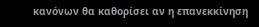κανόνων θα καθορίσει αν η επανεκκίνηση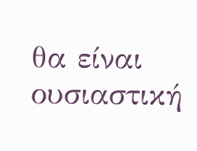θα είναι ουσιαστική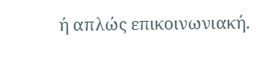ή απλώς επικοινωνιακή.